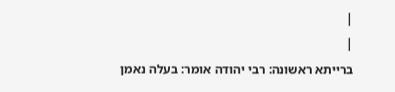|
|
ברייתא ראשונה: רבי יהודה אומר: בעלה נאמן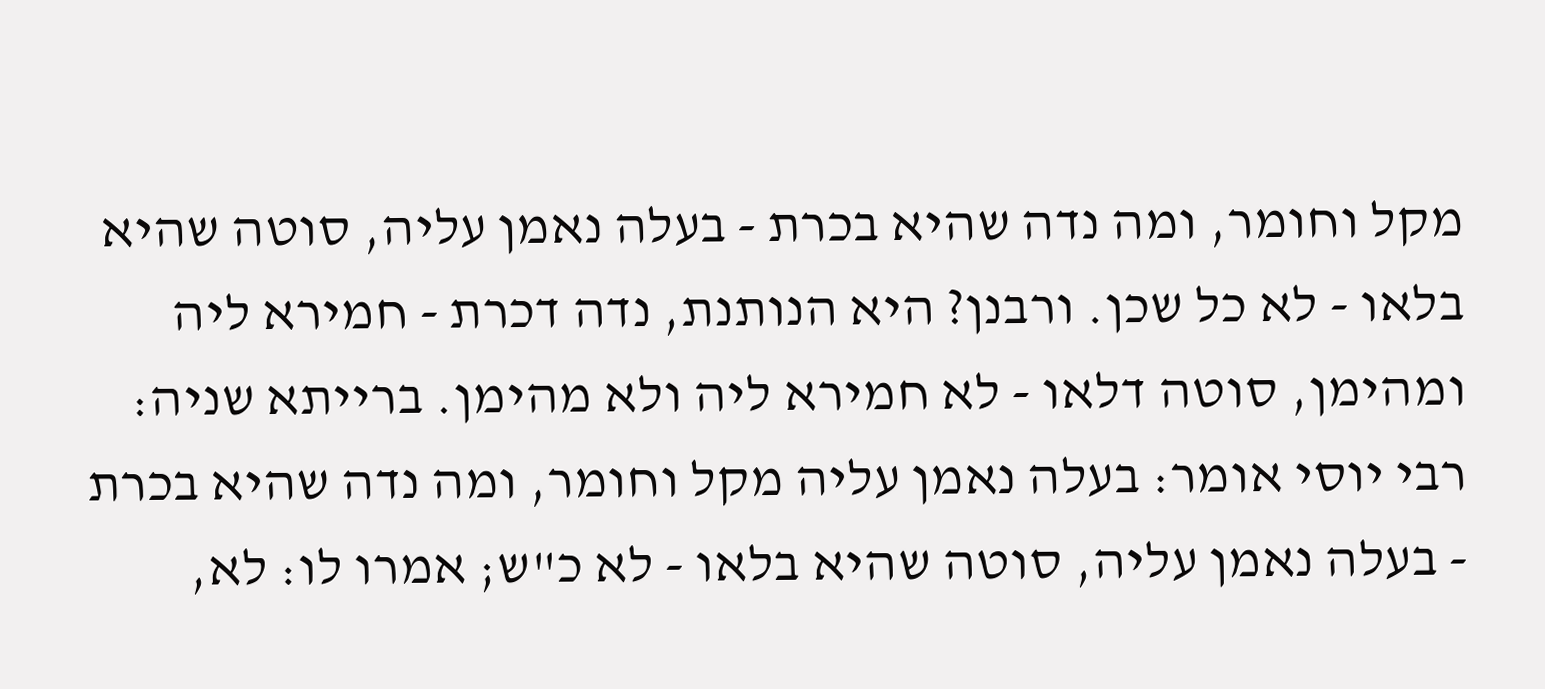מקל וחומר, ומה נדה שהיא בכרת - בעלה נאמן עליה, סוטה שהיא בלאו - לא כל שכן. ורבנן? היא הנותנת, נדה דכרת - חמירא ליה ומהימן, סוטה דלאו - לא חמירא ליה ולא מהימן. ברייתא שניה: רבי יוסי אומר: בעלה נאמן עליה מקל וחומר, ומה נדה שהיא בכרת - בעלה נאמן עליה, סוטה שהיא בלאו - לא כ"ש; אמרו לו: לא,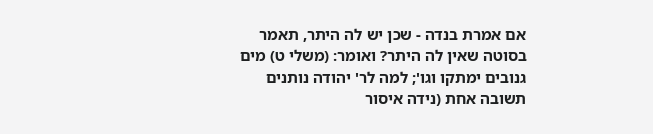אם אמרת בנדה - שכן יש לה היתר, תאמר בסוטה שאין לה היתר? ואומר: (משלי ט) מים גנובים ימתקו וגו'; למה לר' יהודה נותנים תשובה אחת (נידה איסור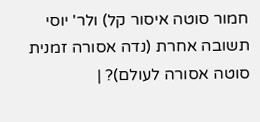חמור סוטה איסור קל) ולר' יוסי תשובה אחרת (נדה אסורה זמנית סוטה אסורה לעולם)? |